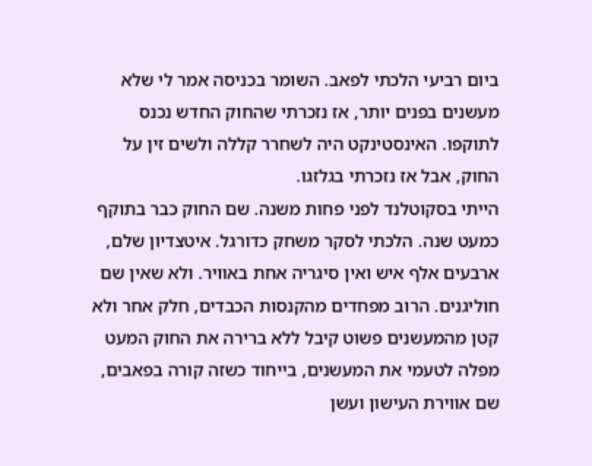ביום רביעי הלכתי לפאב. השומר בכניסה אמר לי שלא מעשנים בפנים יותר, אז נזכרתי שהחוק החדש נכנס לתוקפו. האינסטינקט היה לשחרר קללה ולשים זין על החוק, אבל אז נזכרתי בגלזגו.
הייתי בסקוטלנד לפני פחות משנה. שם החוק כבר בתוקף כמעט שנה. הלכתי לסקר משחק כדורגל. איטצדיון שלם, ארבעים אלף איש ואין סיגריה אחת באוויר. ולא שאין שם חוליגנים. הרוב מפחדים מהקנסות הכבדים, חלק אחר ולא קטן מהמעשנים פשוט קיבל ללא ברירה את החוק המעט מפלה לטעמי את המעשנים, בייחוד כשזה קורה בפאבים, שם אווירת העישון ועשן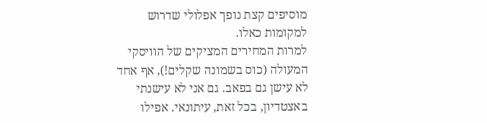מוסיפים קצת נופך אפלולי שדרוש למקומות כאלו.
למרות המחירים המציקים של הוויסקי המעולה (כוס בשמונה שקלים!), אף אחד לא עישן גם בפאב. גם אני לא עישנתי באצטדיון, בכל זאת, עיתונאי. אפילו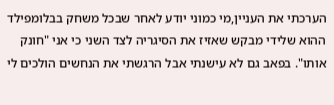הערכתי את העניין,מי כמוני יודע לאחר שבכל משחק בבלומפילד ההוא שלידי מבקש שאזיז את הסיגריה לצד השני כי אני "חונק אותו". בפאב גם לא עישנתי אבל הרגשתי את הנחשים הולכים לי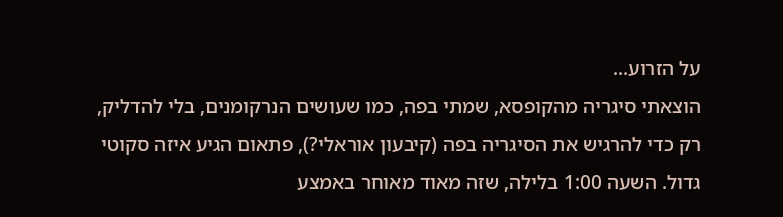על הזרוע...
הוצאתי סיגריה מהקופסא, שמתי בפה, כמו שעושים הנרקומנים, בלי להדליק, רק כדי להרגיש את הסיגריה בפה (קיבעון אוראלי?), פתאום הגיע איזה סקוטי גדול. השעה 1:00 בלילה, שזה מאוד מאוחר באמצע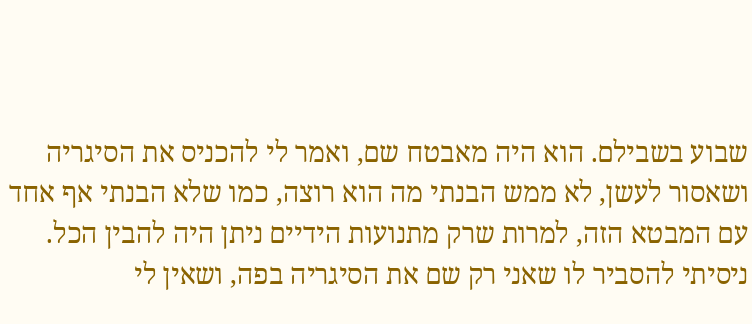שבוע בשבילם. הוא היה מאבטח שם, ואמר לי להכניס את הסיגריה ושאסור לעשן, לא ממש הבנתי מה הוא רוצה, כמו שלא הבנתי אף אחד עם המבטא הזה, למרות שרק מתנועות הידיים ניתן היה להבין הכל.
ניסיתי להסביר לו שאני רק שם את הסיגריה בפה, ושאין לי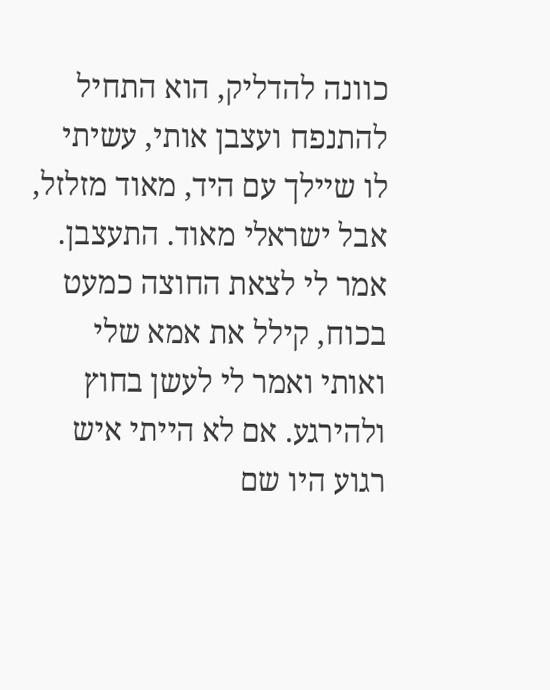כוונה להדליק, הוא התחיל להתנפח ועצבן אותי, עשיתי לו שיילך עם היד, מאוד מזלזל, אבל ישראלי מאוד. התעצבן. אמר לי לצאת החוצה כמעט בכוח, קילל את אמא שלי ואותי ואמר לי לעשן בחוץ ולהירגע. אם לא הייתי איש רגוע היו שם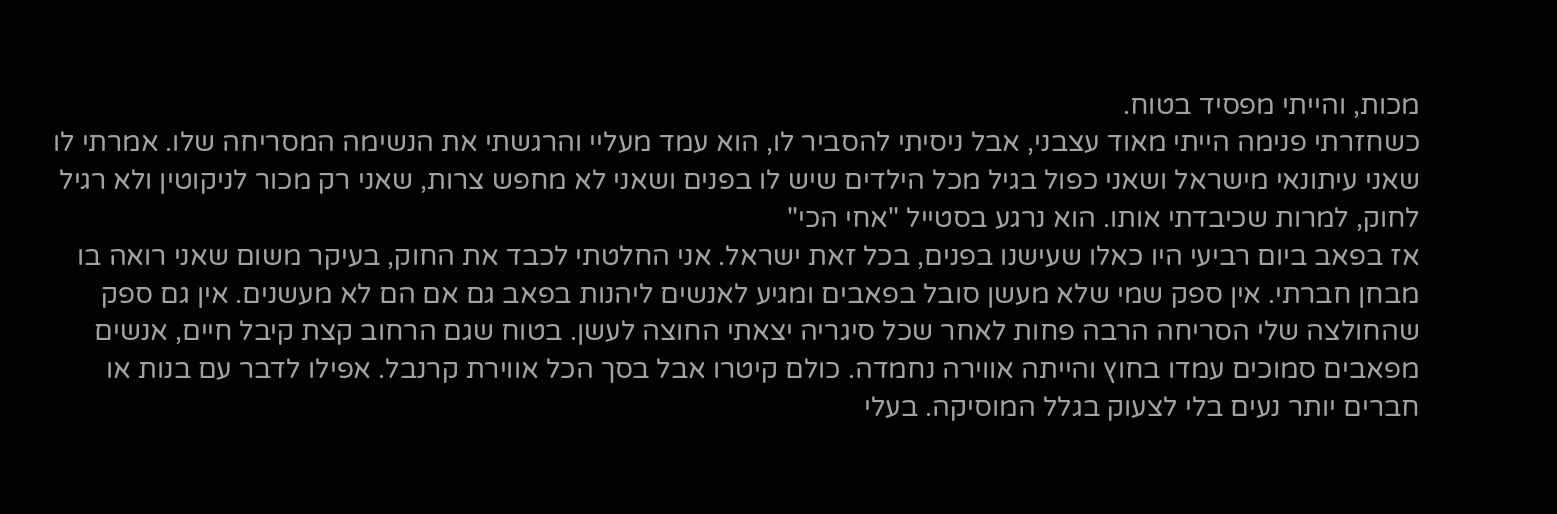מכות, והייתי מפסיד בטוח.
כשחזרתי פנימה הייתי מאוד עצבני, אבל ניסיתי להסביר לו, הוא עמד מעליי והרגשתי את הנשימה המסריחה שלו. אמרתי לו שאני עיתונאי מישראל ושאני כפול בגיל מכל הילדים שיש לו בפנים ושאני לא מחפש צרות, שאני רק מכור לניקוטין ולא רגיל לחוק, למרות שכיבדתי אותו. הוא נרגע בסטייל "אחי הכי"
אז בפאב ביום רביעי היו כאלו שעישנו בפנים, בכל זאת ישראל. אני החלטתי לכבד את החוק, בעיקר משום שאני רואה בו מבחן חברתי. אין ספק שמי שלא מעשן סובל בפאבים ומגיע לאנשים ליהנות בפאב גם אם הם לא מעשנים. אין גם ספק שהחולצה שלי הסריחה הרבה פחות לאחר שכל סיגריה יצאתי החוצה לעשן. בטוח שגם הרחוב קצת קיבל חיים, אנשים מפאבים סמוכים עמדו בחוץ והייתה אווירה נחמדה. כולם קיטרו אבל בסך הכל אווירת קרנבל. אפילו לדבר עם בנות או חברים יותר נעים בלי לצעוק בגלל המוסיקה. בעלי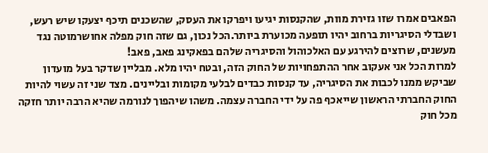הפאבים אמרו שזו גזירת מוות, שהקנסות יגיעו ויפרקו את העסק, שהשכנים תיכף יצעקו שיש רעש, ושבדלי הסיגריות ברחוב יהיו תופעה מכוערת ביותר.הכל נכון, גם שזה חוק מפלה אחושרמוטה נגד מעשנים, שרוצים להירגע עם האלכוהול והסיגריה שלהם בפאקינג פאב, פאב!
למרות הכל אני אעקוב אחר ההתפחויות של החוק הזה, ובטח יהיו מלא. מבליין שדקר בעל מועדון שביקש ממנו לכבות את הסיגריה, עד קנסות כבדים לבלעי מקומות ובליינים. מצד שני זה עשוי להיות החוק החברתי הראשון שייאכף פה על ידי החברה עצמה. משהו שיהפוך לנורמה שהיא הרבה יותר חזקה מכל חוק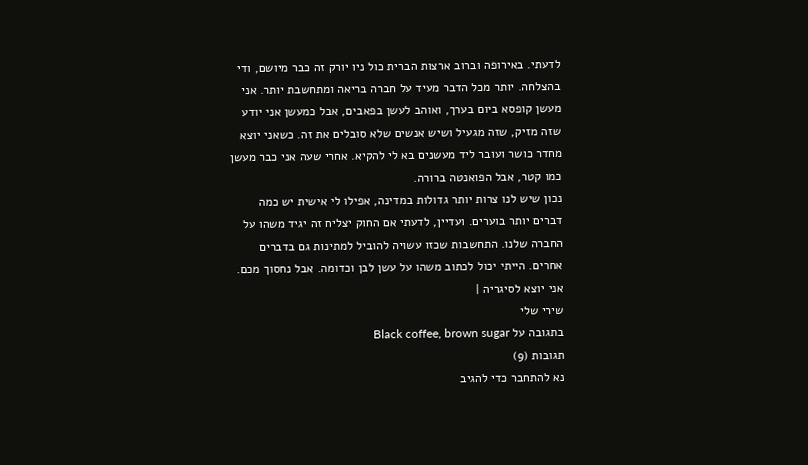לדעתי. באירופה וברוב ארצות הברית כול ניו יורק זה כבר מיושם, ודי בהצלחה. יותר מכל הדבר מעיד על חברה בריאה ומתחשבת יותר. אני מעשן קופסא ביום בערך, ואוהב לעשן בפאבים, אבל כמעשן אני יודע שזה מזיק, שזה מגעיל ושיש אנשים שלא סובלים את זה. כשאני יוצא מחדר כושר ועובר ליד מעשנים בא לי להקיא. אחרי שעה אני כבר מעשן כמו קטר, אבל הפואנטה ברורה.
נכון שיש לנו צרות יותר גדולות במדינה, אפילו לי אישית יש כמה דברים יותר בוערים. ועדיין, לדעתי אם החוק יצליח זה יגיד משהו על החברה שלנו. התחשבות שכזו עשויה להוביל למתינות גם בדברים אחרים. הייתי יכול לכתוב משהו על עשן לבן וכדומה. אבל נחסוך מכם. אני יוצא לסיגריה |
שירי שלי
בתגובה על Black coffee, brown sugar
תגובות (9)
נא להתחבר כדי להגיב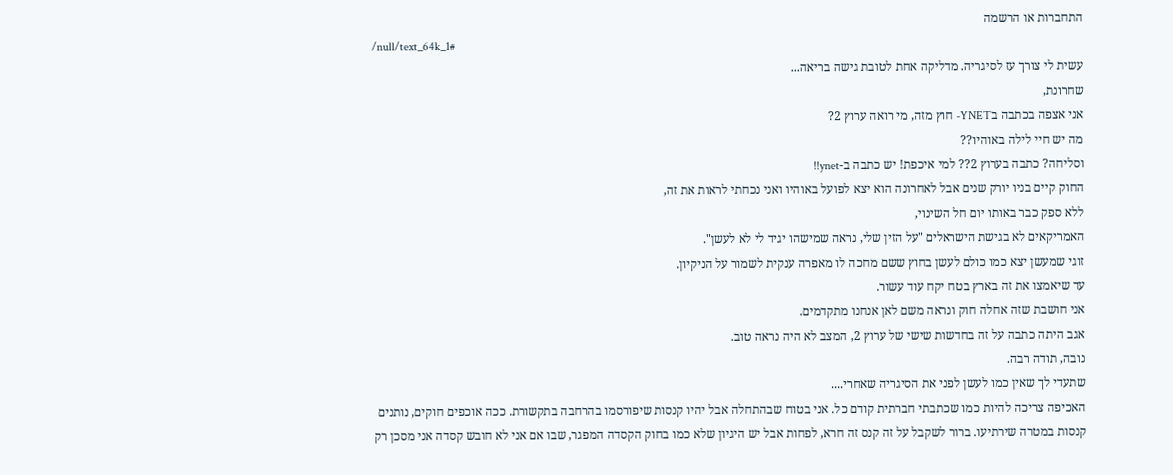התחברות או הרשמה
/null/text_64k_1#
עשית לי צורך עז לסיגריה. מדליקה אחת לטובת גישה בריאה...
שחרונת,
אני אצפה בכתבה בYNET- חוץ מזה, מי רואה ערוץ 2?
מה יש חיי לילה באוהיו??
וסליחה? כתבה בערוץ 2?? למי איכפת! יש כתבה ב-ynet!!
החוק קיים בניו יורק שנים אבל לאחרונה הוא יצא לפועל באוהיו ואני נכחתי לראות את זה,
ללא ספק כבר באותו יום חל השינוי,
האמריקאים לא בגישת הישראלים "על הזין שלי, נראה שמישהו יגיד לי לא לעשן".
זוגי שמעשן יצא כמו כולם לעשן בחוץ ששם מחכה לו מאפרה ענקית לשמור על הניקיון.
עד שיאמצו את זה בארץ בטח יקח עוד עשור.
אני חושבת שזה אחלה חוק ונראה משם לאן אנחנו מתקדמים.
אגב היתה כתבה על זה בחדשות שישי של ערוץ 2, המצב לא היה נראה טוב.
נובה, תודה רבה.
שתעדי לך שאין כמו לעשן לפני את הסיגריה שאחרי....
האכיפה צריכה להיות כמו שכתבתי חברתית קודם כל. אני בטוח שבהתחלה אבל יהיו קנסות שיפורסמו בהרחבה בתקשורת. ככה אוכפים חוקים, נותנים קנסות במטרה שירתיעו. ברור לשקבל על זה קנס זה חרא, לפחות אבל יש היגיון שלא כמו בחוק הקסדה המפגר, שבו אם אני לא חובש קסדה אני מסכן רק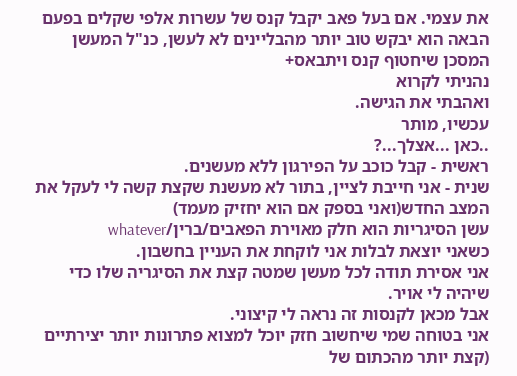את עצמי. אם בעל פאב יקבל קנס של עשרות אלפי שקלים בפעם הבאה הוא יבקש טוב יותר מהבליינים לא לעשן, כנ"ל המעשן המסכן שיחטוף קנס ויתבאס+
נהניתי לקרוא
ואהבתי את הגישה.
עכשיו, מותר
..כאן ...אצלך...?
ראשית - קבל כוכב על הפירגון ללא מעשנים.
שנית - אני חייבת לציין, בתור לא מעשנת שקצת קשה לי לעקל את המצב החדש(ואני בספק אם הוא יחזיק מעמד)
עשן הסיגריות הוא חלק מאוירת הפאבים/ברין/whatever
כשאני יוצאת לבלות אני לוקחת את העניין בחשבון.
אני אסירת תודה לכל מעשן שמטה קצת את הסיגריה שלו כדי שיהיה לי אויר.
אבל מכאן לקנסות זה נראה לי קיצוני.
אני בטוחה שמי שיחשוב חזק יוכל למצוא פתרונות יותר יצירתיים
(קצת יותר מהכתום של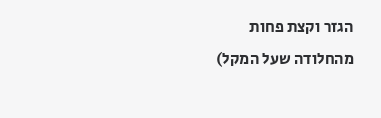הגזר וקצת פחות מהחלודה שעל המקל)